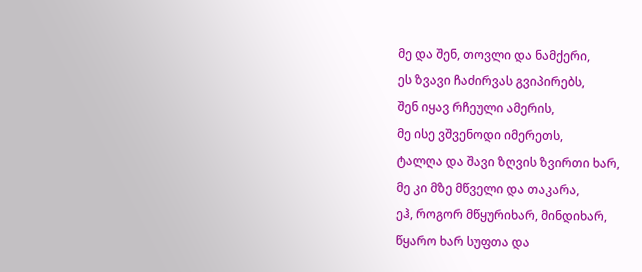მე და შენ, თოვლი და ნამქერი,
ეს ზვავი ჩაძირვას გვიპირებს,
შენ იყავ რჩეული ამერის,
მე ისე ვშვენოდი იმერეთს,
ტალღა და შავი ზღვის ზვირთი ხარ,
მე კი მზე მწველი და თაკარა,
ეჰ, როგორ მწყურიხარ, მინდიხარ,
წყარო ხარ სუფთა და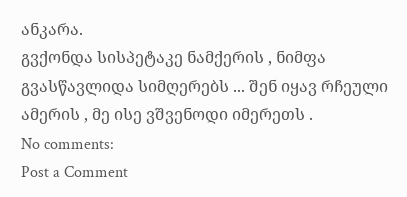ანკარა.
გვქონდა სისპეტაკე ნამქერის , ნიმფა გვასწავლიდა სიმღერებს ... შენ იყავ რჩეული ამერის , მე ისე ვშვენოდი იმერეთს .
No comments:
Post a Comment